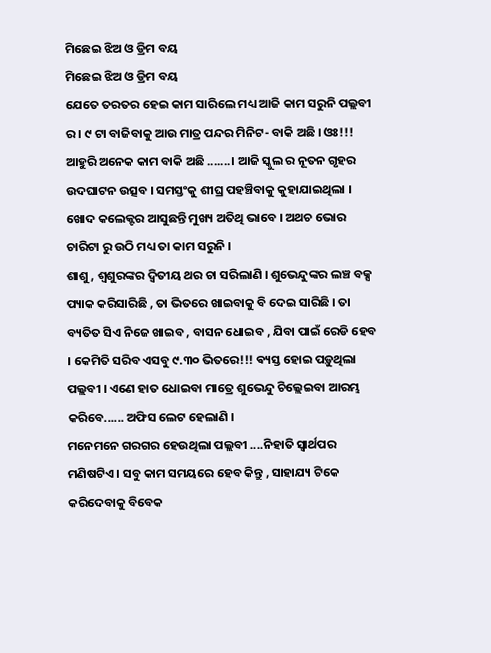ମିଛେଇ ଝିଅ ଓ ଡ୍ରିମ ବୟ
ମିଛେଇ ଝିଅ ଓ ଡ୍ରିମ ବୟ
ଯେତେ ତରତର ହେଇ କାମ ସାରିଲେ ମଧ୍ୟ ଆଜି କାମ ସରୁନି ପଲ୍ଲବୀ ର । ୯ ଟା ବାଜିବାକୁ ଆଉ ମାତ୍ର ପନ୍ଦର ମିନିଟ- ବାକି ଅଛି । ଓଃ!!! ଆହୁରି ଅନେକ କାମ ବାକି ଅଛି .......। ଆଜି ସ୍କୁଲ ର ନୂତନ ଗୃହର ଉଦଘାଟନ ଉତ୍ସବ । ସମସ୍ତଂକୁ ଶୀଘ୍ର ପହଞ୍ଚିବାକୁ କୁହାଯାଇଥିଲା । ଖୋଦ କଲେକ୍ଟର ଆସୁଛନ୍ତି ମୁଖ୍ୟ ଅତିଥି ଭାବେ । ଅଥଚ ଭୋର ଚାରିଟା ରୁ ଉଠି ମଧ୍ୟ ତା କାମ ସରୁନି ।
ଶାଶୁ , ଶ୍ୱଶୁରଙ୍କର ଦ୍ଵିତୀୟ ଥର ଚା ସରିଲାଣି । ଶୁଭେନ୍ଦୁଙ୍କର ଲଞ୍ଚ ବକ୍ସ ପ୍ୟାକ କରିସାରିଛି , ତା ଭିତରେ ଖାଇବାକୁ ବି ଦେଇ ସାରିଛି । ତା ବ୍ୟତିତ ସିଏ ନିଜେ ଖାଇବ , ବାସନ ଧୋଇବ , ଯିବା ପାଇଁ ରେଡି ହେବ । କେମିତି ସରିବ ଏସବୁ ୯.୩୦ ଭିତରେ!!! ଵ୍ୟସ୍ତ ହୋଇ ପଡ଼ୁଥିଲା ପଲ୍ଲବୀ । ଏଣେ ହାତ ଧୋଇବା ମାତ୍ରେ ଶୁଭେନ୍ଦୁ ଚିଲ୍ଲେଇବା ଆରମ୍ଭ କରିବେ...... ଅଫିସ ଲେଟ ହେଲାଣି ।
ମନେମନେ ଗରଗର ହେଉଥିଲା ପଲ୍ଲବୀ ....ନିହାତି ସ୍ୱାର୍ଥପର ମଣିଷଟିଏ । ସବୁ କାମ ସମୟରେ ହେବ କିନ୍ତୁ , ସାହାଯ୍ୟ ଟିକେ କରିଦେବାକୁ ବିବେକ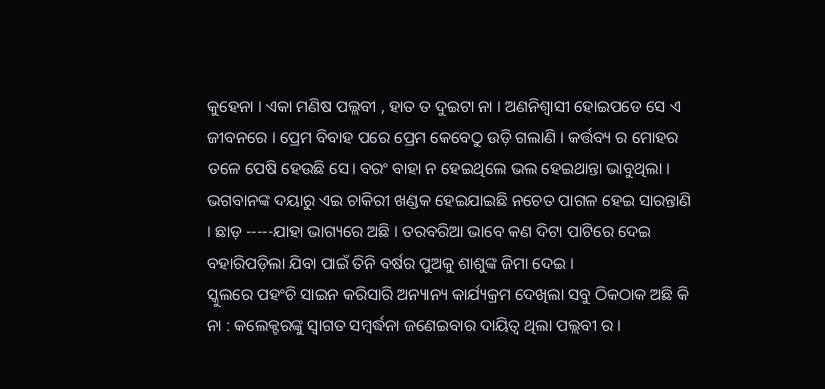କୁହେନା । ଏକା ମଣିଷ ପଲ୍ଲବୀ , ହାତ ତ ଦୁଇଟା ନା । ଅଣନିଶ୍ୱାସୀ ହୋଇପଡେ ସେ ଏ ଜୀବନରେ । ପ୍ରେମ ବିବାହ ପରେ ପ୍ରେମ କେବେଠୁ ଉଡ଼ି ଗଲାଣି । କର୍ତ୍ତବ୍ୟ ର ମୋହର ତଳେ ପେଷି ହେଉଛି ସେ। ବରଂ ବାହା ନ ହେଇଥିଲେ ଭଲ ହେଇଥାନ୍ତା ଭାବୁଥିଲା । ଭଗବାନଙ୍କ ଦୟାରୁ ଏଇ ଚାକିରୀ ଖଣ୍ଡକ ହେଇଯାଇଛି ନଚେତ ପାଗଳ ହେଇ ସାରନ୍ତାଣି । ଛାଡ଼ -----ଯାହା ଭାଗ୍ୟରେ ଅଛି । ତରବରିଆ ଭାବେ କଣ ଦିଟା ପାଟିରେ ଦେଇ ବହାରିପଡ଼ିଲା ଯିବା ପାଇଁ ତିନି ବର୍ଷର ପୁଅକୁ ଶାଶୁଙ୍କ ଜିମା ଦେଇ ।
ସ୍କୁଲରେ ପହଂଚି ସାଇନ କରିସାରି ଅନ୍ୟାନ୍ୟ କାର୍ଯ୍ୟକ୍ରମ ଦେଖିଲା ସବୁ ଠିକଠାକ ଅଛି କି ନା : କଲେକ୍ଟରଙ୍କୁ ସ୍ୱାଗତ ସମ୍ବର୍ଦ୍ଧନା ଜଣେଇବାର ଦାୟିତ୍ବ ଥିଲା ପଲ୍ଲବୀ ର ।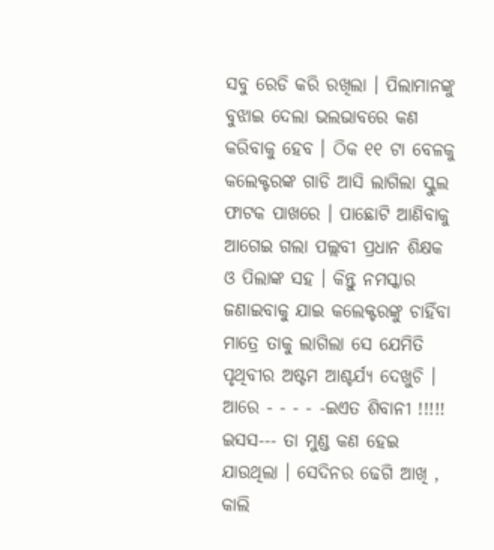ସବୁ ରେଡି କରି ରଖିଲା । ପିଲାମାନଙ୍କୁ ବୁଝାଇ ଦେଲା ଭଲଭାବରେ କଣ କରିବାକୁ ହେବ । ଠିକ ୧୧ ଟା ବେଳକୁ କଲେକ୍ଟରଙ୍କ ଗାଡି ଆସି ଲାଗିଲା ସ୍କୁଲ ଫାଟକ ପାଖରେ । ପାଛୋଟି ଆଣିବାକୁ ଆଗେଇ ଗଲା ପଲ୍ଲବୀ ପ୍ରଧାନ ଶିକ୍ଷକ ଓ ପିଲାଙ୍କ ସହ । କିନ୍ତୁ ନମସ୍କାର ଜଣାଇବାକୁ ଯାଇ କଲେକ୍ଟରଙ୍କୁ ଚାହିଁବା ମାତ୍ରେ ତାକୁ ଲାଗିଲା ସେ ଯେମିତି ପୃଥିବୀର ଅଷ୍ଟମ ଆଶ୍ଚର୍ଯ୍ୟ ଦେଖୁଚି । ଆରେ - - - - -ଇଏତ ଶିବାନୀ !!!!! ଇସସ--- ତା ମୁଣ୍ଡ କଣ ହେଇ ଯାଉଥିଲା । ସେଦିନର ଢେଗି ଆଖି , କାଲି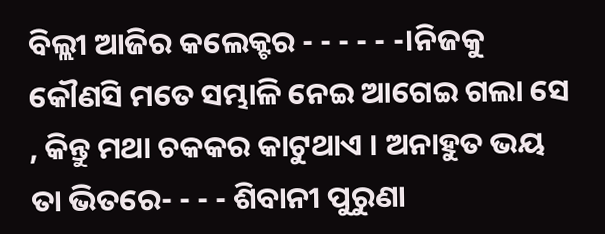ବିଲ୍ଲୀ ଆଜିର କଲେକ୍ଟର - - - - - -।ନିଜକୁ କୌଣସି ମତେ ସମ୍ଭାଳି ନେଇ ଆଗେଇ ଗଲା ସେ , କିନ୍ତୁ ମଥା ଚକକର କାଟୁଥାଏ । ଅନାହୁତ ଭୟ ତା ଭିତରେ- - - - ଶିବାନୀ ପୁରୁଣା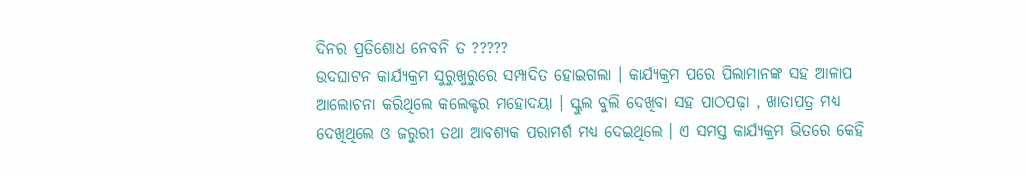ଦିନର ପ୍ରତିଶୋଧ ନେବନି ତ ?????
ଉଦଘାଟନ କାର୍ଯ୍ୟକ୍ରମ ସୁରୁଖୁରୁରେ ସମ୍ପାଦିତ ହୋଇଗଲା । କାର୍ଯ୍ୟକ୍ରମ ପରେ ପିଲାମାନଙ୍କ ସହ ଆଳାପ ଆଲୋଚନା କରିଥିଲେ କଲେକ୍ଟର ମହୋଦୟା । ସ୍କୁଲ ବୁଲି ଦେଖିବା ସହ ପାଠପଢ଼ା , ଖାତାପତ୍ର ମଧ୍ୟ ଦେଖିଥିଲେ ଓ ଜରୁରୀ ତଥା ଆବଶ୍ୟକ ପରାମର୍ଶ ମଧ୍ୟ ଦେଇଥିଲେ । ଏ ସମସ୍ତ କାର୍ଯ୍ୟକ୍ରମ ଭିତରେ କେହି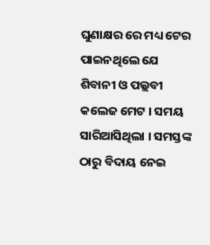ଘୁଣାକ୍ଷର ରେ ମଧ୍ୟ ଟେର ପାଇନଥିଲେ ଯେ ଶିବାନୀ ଓ ପଲ୍ଲବୀ କଲେଜ ମେଟ । ସମୟ ସାରିଆସିଥିଲା । ସମସ୍ତଙ୍କ ଠାରୁ ବିଦାୟ ନେଇ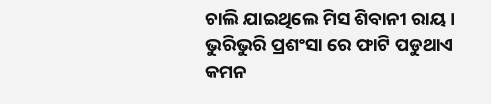ଚାଲି ଯାଇଥିଲେ ମିସ ଶିବାନୀ ରାୟ ।
ଭୁରିଭୁରି ପ୍ରଶଂସା ରେ ଫାଟି ପଡୁଥାଏ କମନ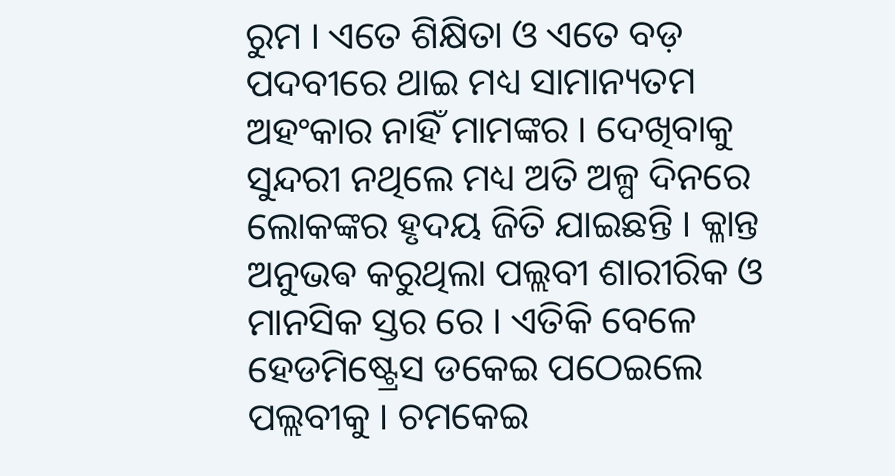ରୁମ । ଏତେ ଶିକ୍ଷିତା ଓ ଏତେ ବଡ଼ ପଦବୀରେ ଥାଇ ମଧ୍ୟ ସାମାନ୍ୟତମ ଅହଂକାର ନାହିଁ ମାମଙ୍କର । ଦେଖିବାକୁ ସୁନ୍ଦରୀ ନଥିଲେ ମଧ୍ୟ ଅତି ଅଳ୍ପ ଦିନରେ ଲୋକଙ୍କର ହୃଦୟ ଜିତି ଯାଇଛନ୍ତି । କ୍ଳାନ୍ତ ଅନୁଭଵ କରୁଥିଲା ପଲ୍ଲବୀ ଶାରୀରିକ ଓ ମାନସିକ ସ୍ତର ରେ । ଏତିକି ବେଳେ ହେଡମିଷ୍ଟ୍ରେସ ଡକେଇ ପଠେଇଲେ ପଲ୍ଲବୀକୁ । ଚମକେଇ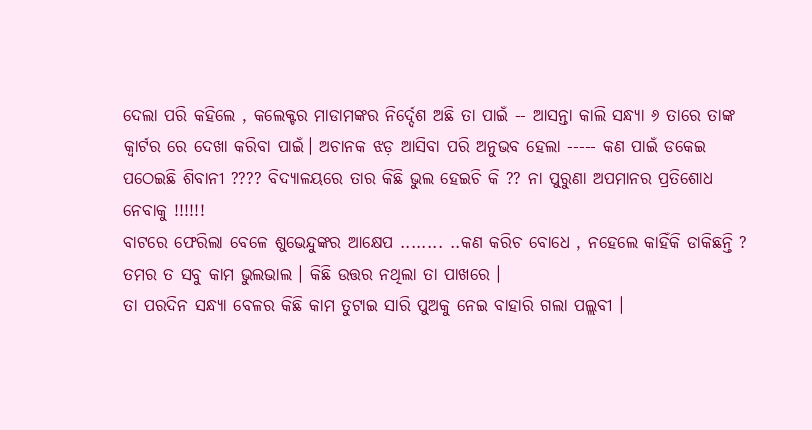ଦେଲା ପରି କହିଲେ , କଲେକ୍ଟର ମାଡାମଙ୍କର ନିର୍ଦ୍ଦେଶ ଅଛି ତା ପାଇଁ -- ଆସନ୍ତା କାଲି ସନ୍ଧ୍ୟା ୬ ତାରେ ତାଙ୍କ କ୍ବାର୍ଟର ରେ ଦେଖା କରିବା ପାଇଁ। ଅଚାନକ ଝଡ଼ ଆସିବା ପରି ଅନୁଭବ ହେଲା ----- କଣ ପାଇଁ ଡକେଇ ପଠେଇଛି ଶିବାନୀ ???? ବିଦ୍ୟାଳୟରେ ତାର କିଛି ଭୁଲ ହେଇଚି କି ?? ନା ପୁରୁଣା ଅପମାନର ପ୍ରତିଶୋଧ ନେବାକୁ !!!!!!
ବାଟରେ ଫେରିଲା ବେଳେ ଶୁଭେନ୍ଦୁଙ୍କର ଆକ୍ଷେପ ........ ..କଣ କରିଚ ବୋଧେ , ନହେଲେ କାହିଁକି ଡାକିଛନ୍ତି ? ତମର ତ ସବୁ କାମ ଭୁଲଭାଲ । କିଛି ଉତ୍ତର ନଥିଲା ତା ପାଖରେ ।
ତା ପରଦିନ ସନ୍ଧ୍ୟା ବେଳର କିଛି କାମ ତୁଟାଇ ସାରି ପୁଅକୁ ନେଇ ବାହାରି ଗଲା ପଲ୍ଲବୀ ।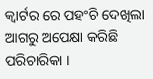କ୍ବାର୍ଟର ରେ ପହଂଚି ଦେଖିଲା ଆଗରୁ ଅପେକ୍ଷା କରିଛି ପରିଚାରିକା ।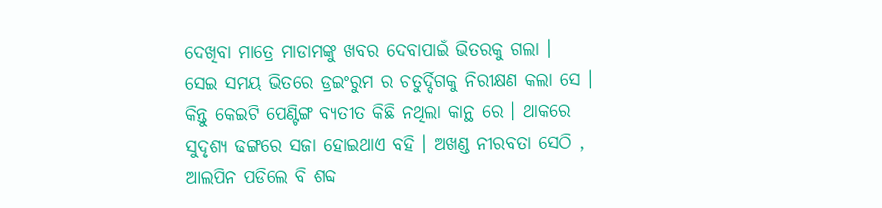ଦେଖିବା ମାତ୍ରେ ମାଡାମଙ୍କୁ ଖବର ଦେବାପାଇଁ ଭିତରକୁ ଗଲା ।
ସେଇ ସମୟ ଭିତରେ ଡ୍ରଇଂରୁମ ର ଚତୁର୍ଦ୍ଦିଗକୁ ନିରୀକ୍ଷଣ କଲା ସେ । କିନ୍ତୁ କେଇଟି ପେଣ୍ଟିଙ୍ଗ ବ୍ୟତୀତ କିଛି ନଥିଲା କାନ୍ଥ ରେ । ଥାକରେ ସୁଦୃଶ୍ୟ ଢଙ୍ଗରେ ସଜା ହୋଇଥାଏ ବହି । ଅଖଣ୍ଡ ନୀରବତା ସେଠି , ଆଲପିନ ପଡିଲେ ବି ଶବ୍ଦ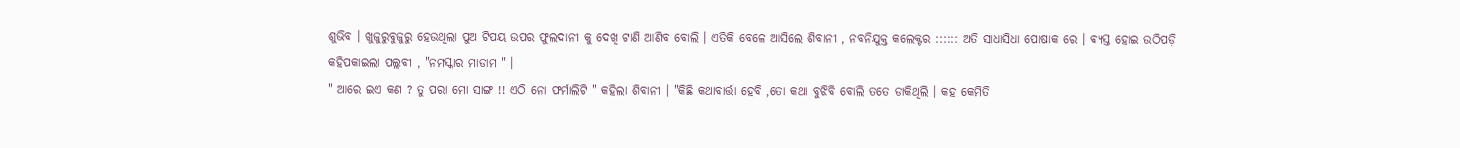ଶୁଭିବ । ଖୁଜୁରୁବୁଜୁରୁ ହେଉଥିଲା ପୁଅ ଟିପୟ ଉପର ଫୁଲଦାନୀ କୁ ଦେଖି ଟାଣି ଆଣିବ ବୋଲି । ଏତିକି ବେଳେ ଆସିଲେ ଶିବାନୀ , ନବନିଯୁକ୍ତ କଲେକ୍ଟର :::::: ଅତି ସାଧାସିଧା ପୋଷାକ ରେ । ଵ୍ୟସ୍ତ ହୋଇ ଉଠିପଡ଼ି କହିପକାଇଲା ପଲ୍ଲବୀ , "ନମସ୍କାର ମାଡାମ " ।
" ଆରେ ଇଏ କଣ ? ତୁ ପରା ମୋ ସାଙ୍ଗ !! ଏଠି ନୋ ଫର୍ମାଲିଟି " କହିଲା ଶିବାନୀ । "କିଛି କଥାବାର୍ତ୍ତା ହେବି ,ତୋ କଥା ବୁଝିବି ବୋଲି ତତେ ଡାକିଥିଲି । କହ କେମିତି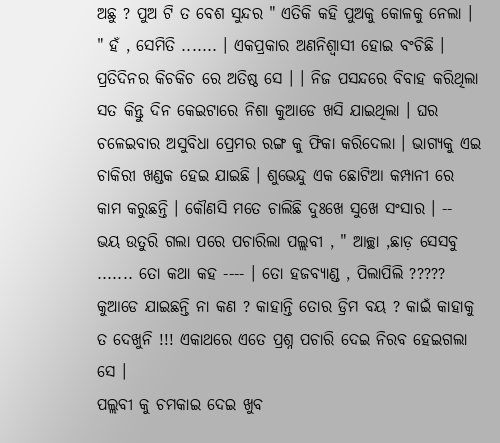ଅଛୁ ? ପୁଅ ଟି ତ ବେଶ ସୁନ୍ଦର " ଏତିକି କହି ପୁଅକୁ କୋଳକୁ ନେଲା ।
" ହଁ , ସେମିତି ....... । ଏକପ୍ରକାର ଅଣନିଶ୍ୱାସୀ ହୋଇ ବଂଚିଛି । ପ୍ରତିଦିନର କିଚକିଚ ରେ ଅତିଷ୍ଠ ସେ । । ନିଜ ପସନ୍ଦରେ ବିବାହ କରିଥିଲା ସତ କିନ୍ତୁ ଦିନ କେଇଟାରେ ନିଶା କୁଆଡେ ଖସି ଯାଇଥିଲା । ଘର ଚଳେଇବାର ଅସୁବିଧା ପ୍ରେମର ରଙ୍ଗ କୁ ଫିକା କରିଦେଲା । ଭାଗ୍ୟକୁ ଏଇ ଚାକିରୀ ଖଣ୍ଡକ ହେଇ ଯାଇଛି । ଶୁଭେନ୍ଦୁ ଏକ ଛୋଟିଆ କମ୍ପାନୀ ରେ କାମ କରୁଛନ୍ତି । କୌଣସି ମତେ ଚାଲିଛି ଦୁଃଖେ ସୁଖେ ସଂସାର । --
ଭୟ ଉତୁରି ଗଲା ପରେ ପଚାରିଲା ପଲ୍ଲବୀ , " ଆଚ୍ଛା ,ଛାଡ଼ ସେସବୁ ....... ତୋ କଥା କହ ---- । ତୋ ହଜବ୍ୟାଣ୍ଡ , ପିଲାପିଲି ????? କୁଆଡେ ଯାଇଛନ୍ତି ନା କଣ ? କାହାନ୍ତି ତୋର ଡ୍ରିମ ବୟ ? କାଇଁ କାହାକୁ ତ ଦେଖୁନି !!! ଏକାଥରେ ଏତେ ପ୍ରଶ୍ନ ପଚାରି ଦେଇ ନିରବ ହେଇଗଲା ସେ ।
ପଲ୍ଲବୀ କୁ ଚମକାଇ ଦେଇ ଖୁବ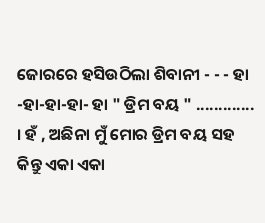ଜୋରରେ ହସିଉଠିଲା ଶିବାନୀ - - - ହା -ହା-ହା-ହା- ହା " ଡ୍ରିମ ବୟ " ............. । ହଁ , ଅଛିନା ମୁଁ ମୋର ଡ୍ରିମ ବୟ ସହ କିନ୍ତୁ ଏକା ଏକା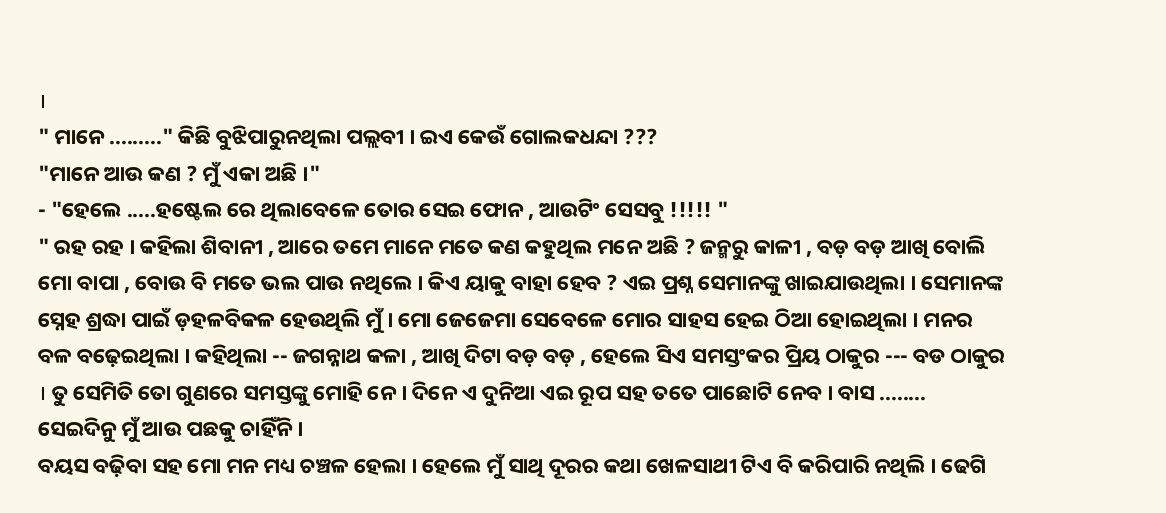।
" ମାନେ ........." କିଛି ବୁଝିପାରୁନଥିଲା ପଲ୍ଲବୀ । ଇଏ କେଉଁ ଗୋଲକଧନ୍ଦା ???
"ମାନେ ଆଉ କଣ ? ମୁଁ ଏକା ଅଛି ।"
- "ହେଲେ .....ହଷ୍ଟେଲ ରେ ଥିଲାବେଳେ ତୋର ସେଇ ଫୋନ , ଆଉଟିଂ ସେସବୁ !!!!! "
" ରହ ରହ । କହିଲା ଶିବାନୀ , ଆରେ ତମେ ମାନେ ମତେ କଣ କହୁଥିଲ ମନେ ଅଛି ? ଜନ୍ମରୁ କାଳୀ , ବଡ଼ ବଡ଼ ଆଖି ବୋଲି ମୋ ବାପା , ବୋଉ ବି ମତେ ଭଲ ପାଉ ନଥିଲେ । କିଏ ୟାକୁ ବାହା ହେବ ? ଏଇ ପ୍ରଶ୍ନ ସେମାନଙ୍କୁ ଖାଇଯାଉଥିଲା । ସେମାନଙ୍କ ସ୍ନେହ ଶ୍ରଦ୍ଧା ପାଇଁ ଡ଼ହଳବିକଳ ହେଉଥିଲି ମୁଁ । ମୋ ଜେଜେମା ସେବେଳେ ମୋର ସାହସ ହେଇ ଠିଆ ହୋଇଥିଲା । ମନର ବଳ ବଢ଼େଇଥିଲା । କହିଥିଲା -- ଜଗନ୍ନାଥ କଳା , ଆଖି ଦିଟା ବଡ଼ ବଡ଼ , ହେଲେ ସିଏ ସମସ୍ତଂକର ପ୍ରିୟ ଠାକୁର --- ବଡ ଠାକୁର । ତୁ ସେମିତି ତୋ ଗୁଣରେ ସମସ୍ତଙ୍କୁ ମୋହି ନେ । ଦିନେ ଏ ଦୁନିଆ ଏଇ ରୂପ ସହ ତତେ ପାଛୋଟି ନେବ । ବାସ ........ ସେଇଦିନୁ ମୁଁ ଆଉ ପଛକୁ ଚାହିଁନି ।
ବୟସ ବଢ଼ିବା ସହ ମୋ ମନ ମଧ୍ୟ ଚଞ୍ଚଳ ହେଲା । ହେଲେ ମୁଁ ସାଥି ଦୂରର କଥା ଖେଳସାଥୀ ଟିଏ ବି କରିପାରି ନଥିଲି । ଢେଗି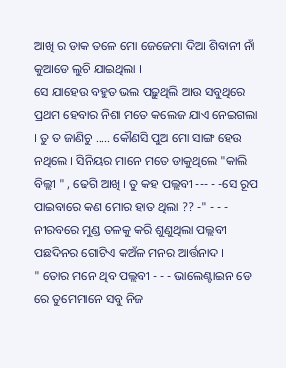ଆଖି ର ଡାକ ତଳେ ମୋ ଜେଜେମା ଦିଆ ଶିବାନୀ ନାଁ କୁଆଡେ ଲୁଚି ଯାଇଥିଲା ।
ସେ ଯାହେଉ ବହୁତ ଭଲ ପଢ଼ୁଥିଲି ଆଉ ସବୁଥିରେ ପ୍ରଥମ ହେବାର ନିଶା ମତେ କଲେଜ ଯାଏ ନେଇଗଲା । ତୁ ତ ଜାଣିଚୁ ..... କୌଣସି ପୁଅ ମୋ ସାଙ୍ଗ ହେଉ ନଥିଲେ । ସିନିୟର ମାନେ ମତେ ଡାକୁଥିଲେ "କାଲି ବିଲ୍ଲୀ " , ଢେଗି ଆଖି । ତୁ କହ ପଲ୍ଲବୀ --- - -ସେ ରୂପ ପାଇବାରେ କଣ ମୋର ହାତ ଥିଲା ?? -" - - - ନୀରବରେ ମୁଣ୍ଡ ତଳକୁ କରି ଶୁଣୁଥିଲା ପଲ୍ଲବୀ ପଛଦିନର ଗୋଟିଏ କଅଁଳ ମନର ଆର୍ତ୍ତନାଦ ।
" ତୋର ମନେ ଥିବ ପଲ୍ଲବୀ - - - ଭାଲେଣ୍ଟାଇନ ଡେ ରେ ତୁମେମାନେ ସବୁ ନିଜ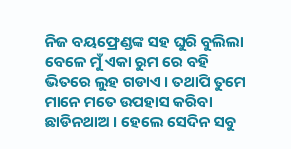ନିଜ ବୟଫ୍ରେଣ୍ଡଙ୍କ ସହ ଘୁରି ବୁଲିଲା ବେଳେ ମୁଁ ଏକା ରୁମ ରେ ବହି ଭିତରେ ଲୁହ ଗଡାଏ । ତଥାପି ତୁମେ ମାନେ ମତେ ଉପହାସ କରିବା ଛାଡିନଥାଅ । ହେଲେ ସେଦିନ ସବୁ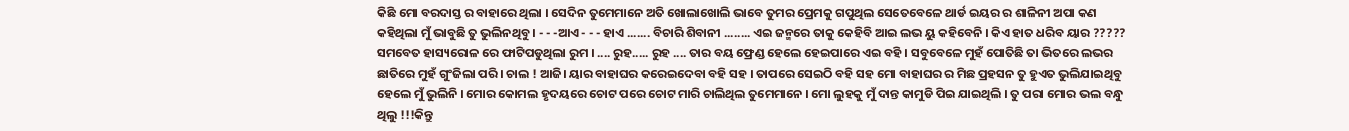କିଛି ମୋ ବରଦାସ୍ତ ର ବାହାରେ ଥିଲା । ସେଦିନ ତୁମେମାନେ ଅତି ଖୋଲାଖୋଲି ଭାବେ ତୁମର ପ୍ରେମକୁ ଗପୁଥିଲ ସେତେବେଳେ ଥାର୍ଡ ଇୟର ର ଶାଳିନୀ ଅପା କଣ କହିଥିଲା ମୁଁ ଭାବୁଛି ତୁ ଭୁଲିନଥିବୁ । - - -ଆଏ - - - ହାଏ ....... ବିଚାରି ଶିବାନୀ ........ ଏଇ ଜନ୍ମରେ ତାକୁ କେହିବି ଆଇ ଲଭ ୟୁ କହିବେନି । କିଏ ହାତ ଧରିବ ୟାର ????? ସମବେତ ହାସ୍ୟରୋଳ ରେ ଫାଟିପଡୁଥିଲା ରୁମ । .... ରୁହ..... ରୁହ .... ତାର ବୟ ଫ୍ରେଣ୍ଡ ହେଲେ ହେଇପାରେ ଏଇ ବହି । ସବୁବେଳେ ମୁହଁ ପୋତିଛି ତା ଭିତରେ ଲଭର ଛାତିରେ ମୁହଁ ଗୁଂଜିଲା ପରି । ଚାଲ ! ଆଜି। ୟାର ବାହାଘର କରେଇଦେବା ବହି ସହ । ତାପରେ ସେଇଠି ବହି ସହ ମୋ ବାହାଘର ର ମିଛ ପ୍ରହସନ ତୁ ହୁଏତ ଭୁଲିଯାଇଥିବୁ ହେଲେ ମୁଁ ଭୁଲିନି । ମୋର କୋମଲ ହୃଦୟରେ ଚୋଟ ପରେ ଚୋଟ ମାରି ଚାଲିଥିଲ ତୁମେମାନେ । ମୋ ଲୁହକୁ ମୁଁ ଦାନ୍ତ କାମୁଡି ପିଇ ଯାଇଥିଲି । ତୁ ପରା ମୋର ଭଲ ବନ୍ଧୁ ଥିଲୁ !!!କିନ୍ତୁ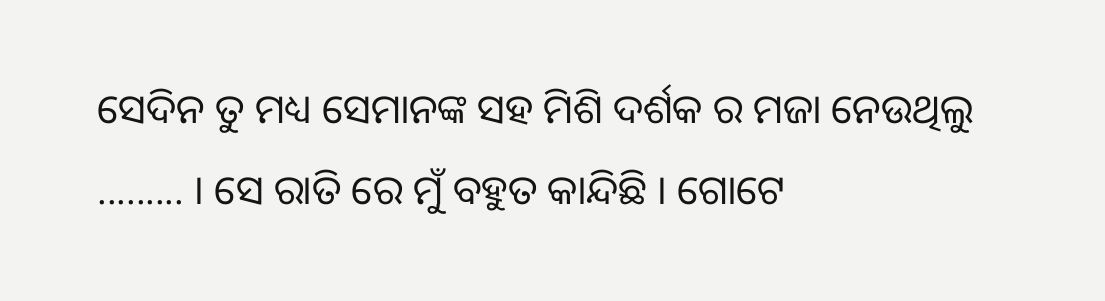ସେଦିନ ତୁ ମଧ୍ୟ ସେମାନଙ୍କ ସହ ମିଶି ଦର୍ଶକ ର ମଜା ନେଉଥିଲୁ ......... । ସେ ରାତି ରେ ମୁଁ ବହୁତ କାନ୍ଦିଛି । ଗୋଟେ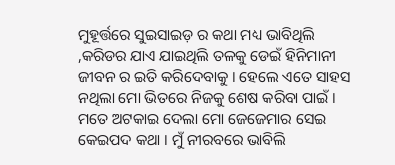ମୁହୂର୍ତ୍ତରେ ସୁଇସାଇଡ଼ ର କଥା ମଧ୍ୟ ଭାବିଥିଲି ,କରିଡର ଯାଏ ଯାଇଥିଲି ତଳକୁ ଡେଇଁ ହିନିମାନୀ ଜୀବନ ର ଇତି କରିଦେବାକୁ । ହେଲେ ଏତେ ସାହସ ନଥିଲା ମୋ ଭିତରେ ନିଜକୁ ଶେଷ କରିବା ପାଇଁ । ମତେ ଅଟକାଇ ଦେଲା ମୋ ଜେଜେମାର ସେଇ କେଇପଦ କଥା । ମୁଁ ନୀରବରେ ଭାବିଲି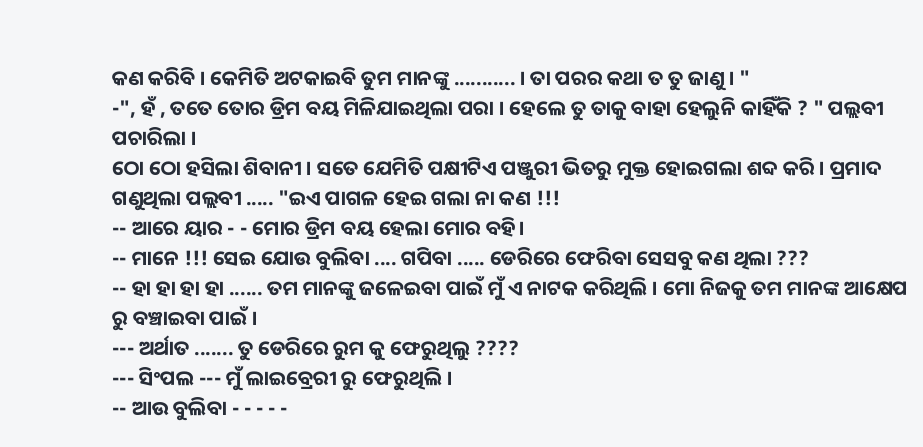କଣ କରିବି । କେମିତି ଅଟକାଇବି ତୁମ ମାନଙ୍କୁ ........... । ତା ପରର କଥା ତ ତୁ ଜାଣୁ । "
-", ହଁ , ତତେ ତୋର ଡ୍ରିମ ବୟ ମିଳିଯାଇଥିଲା ପରା । ହେଲେ ତୁ ତାକୁ ବାହା ହେଲୁନି କାହିଁକି ? " ପଲ୍ଲବୀ ପଚାରିଲା ।
ଠୋ ଠୋ ହସିଲା ଶିବାନୀ । ସତେ ଯେମିତି ପକ୍ଷୀଟିଏ ପଞ୍ଜୁରୀ ଭିତରୁ ମୁକ୍ତ ହୋଇଗଲା ଶବ୍ଦ କରି । ପ୍ରମାଦ ଗଣୁଥିଲା ପଲ୍ଲବୀ ..... "ଇଏ ପାଗଳ ହେଇ ଗଲା ନା କଣ !!!
-- ଆରେ ୟାର - - ମୋର ଡ୍ରିମ ବୟ ହେଲା ମୋର ବହି।
-- ମାନେ !!! ସେଇ ଯୋଉ ବୁଲିବା .... ଗପିବା ..... ଡେରିରେ ଫେରିବା ସେସବୁ କଣ ଥିଲା ???
-- ହା ହା ହା ହା ...... ତମ ମାନଙ୍କୁ ଜଳେଇବା ପାଇଁ ମୁଁ ଏ ନାଟକ କରିଥିଲି । ମୋ ନିଜକୁ ତମ ମାନଙ୍କ ଆକ୍ଷେପ ରୁ ବଞ୍ଚାଇବା ପାଇଁ ।
--- ଅର୍ଥାତ ....... ତୁ ଡେରିରେ ରୁମ କୁ ଫେରୁଥିଲୁ ????
--- ସିଂପଲ --- ମୁଁ ଲାଇବ୍ରେରୀ ରୁ ଫେରୁଥିଲି ।
-- ଆଉ ବୁଲିବା - - - - -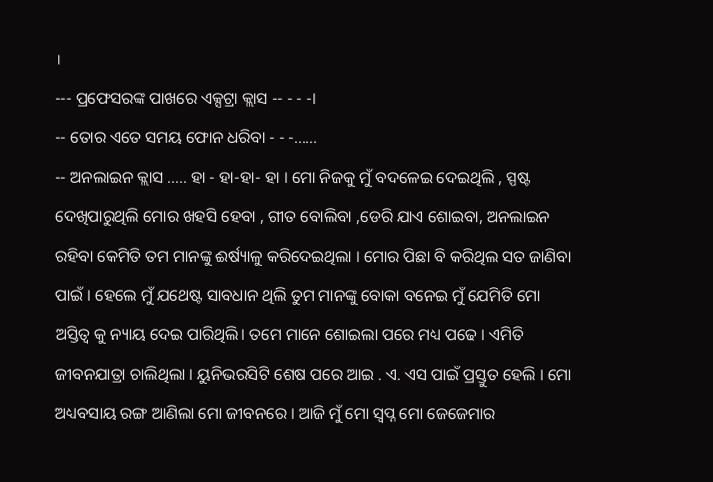।
--- ପ୍ରଫେସରଙ୍କ ପାଖରେ ଏକ୍ସଟ୍ରା କ୍ଲାସ -- - - -।
-- ତୋର ଏତେ ସମୟ ଫୋନ ଧରିବା - - -......
-- ଅନଲାଇନ କ୍ଲାସ ..... ହା - ହା-ହା- ହା । ମୋ ନିଜକୁ ମୁଁ ବଦଳେଇ ଦେଇଥିଲି , ସ୍ପଷ୍ଟ ଦେଖିପାରୁଥିଲି ମୋର ଖହସି ହେବା , ଗୀତ ବୋଲିବା ,ଡେରି ଯାଏ ଶୋଇବା, ଅନଲାଇନ ରହିବା କେମିତି ତମ ମାନଙ୍କୁ ଈର୍ଷ୍ୟାଳୁ କରିଦେଇଥିଲା । ମୋର ପିଛା ବି କରିଥିଲ ସତ ଜାଣିବା ପାଇଁ । ହେଲେ ମୁଁ ଯଥେଷ୍ଟ ସାବଧାନ ଥିଲି ତୁମ ମାନଙ୍କୁ ବୋକା ବନେଇ ମୁଁ ଯେମିତି ମୋ ଅସ୍ତିତ୍ୱ କୁ ନ୍ୟାୟ ଦେଇ ପାରିଥିଲି। ତମେ ମାନେ ଶୋଇଲା ପରେ ମଧ୍ୟ ପଢେ । ଏମିତି ଜୀବନଯାତ୍ରା ଚାଲିଥିଲା । ୟୁନିଭରସିଟି ଶେଷ ପରେ ଆଇ . ଏ. ଏସ ପାଇଁ ପ୍ରସ୍ତୁତ ହେଲି । ମୋ ଅଧ୍ୟବସାୟ ରଙ୍ଗ ଆଣିଲା ମୋ ଜୀବନରେ । ଆଜି ମୁଁ ମୋ ସ୍ୱପ୍ନ ମୋ ଜେଜେମାର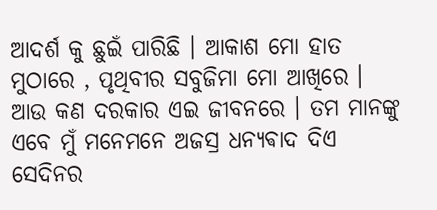ଆଦର୍ଶ କୁ ଛୁଇଁ ପାରିଛି । ଆକାଶ ମୋ ହାତ ମୁଠାରେ , ପୃଥିବୀର ସବୁଜିମା ମୋ ଆଖିରେ । ଆଉ କଣ ଦରକାର ଏଇ ଜୀବନରେ । ତମ ମାନଙ୍କୁ ଏବେ ମୁଁ ମନେମନେ ଅଜସ୍ର ଧନ୍ୟଵାଦ ଦିଏ ସେଦିନର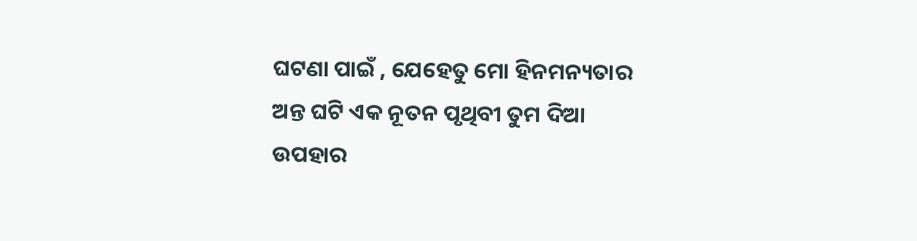ଘଟଣା ପାଇଁ , ଯେହେତୁ ମୋ ହିନମନ୍ୟତାର ଅନ୍ତ ଘଟି ଏକ ନୂତନ ପୃଥିବୀ ତୁମ ଦିଆ ଉପହାର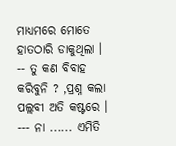ମାଧ୍ୟମରେ ମୋତେ ହାତଠାରି ଡାକୁଥିଲା ।
-- ତୁ କଣ ବିବାହ କରିବୁନି ? ,ପ୍ରଶ୍ନ କଲା ପଲ୍ଲବୀ ଅତି କଷ୍ଟରେ ।
--- ନା ...... ଏମିତି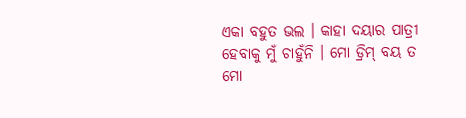ଏକା ବହୁତ ଭଲ । କାହା ଦୟାର ପାତ୍ରୀ ହେବାକୁ ମୁଁ ଚାହୁଁନି । ମୋ ଡ୍ରିମ୍ ବୟ ତ ମୋ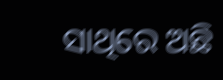ସାଥିରେ ଅଛି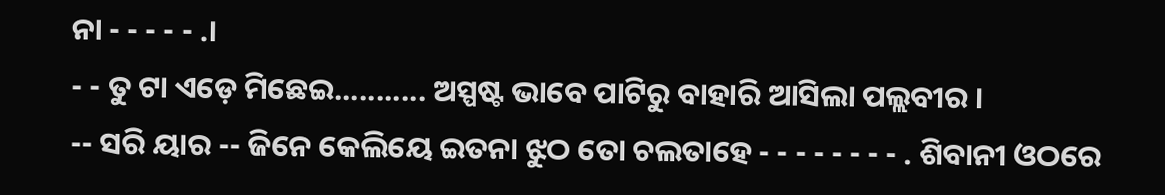ନା - - - - - .।
- - ତୁ ଟା ଏଡ଼େ ମିଛେଇ........... ଅସ୍ପଷ୍ଟ ଭାବେ ପାଟିରୁ ବାହାରି ଆସିଲା ପଲ୍ଲବୀର ।
-- ସରି ୟାର -- ଜିନେ କେଲିୟେ ଇତନା ଝୁଠ ତୋ ଚଲତାହେ - - - - - - - - . ଶିବାନୀ ଓଠରେ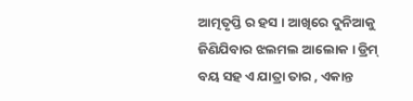ଆତ୍ମତୃପ୍ତି ର ହସ । ଆଖିରେ ଦୁନିଆକୁ ଜିଣିଯିବାର ଝଲମଲ ଆଲୋକ । ଡ୍ରିମ୍ ବୟ ସହ ଏ ଯାତ୍ରା ତାର , ଏକାନ୍ତ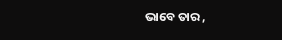ଭାବେ ତାର ,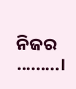ନିଜର .........।